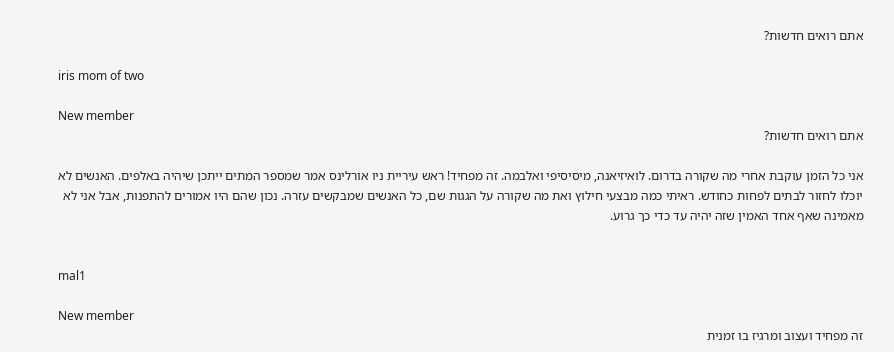אתם רואים חדשות?

iris mom of two

New member
אתם רואים חדשות?

אני כל הזמן עוקבת אחרי מה שקורה בדרום. לואיזיאנה, מיסיסיפי ואלבמה. זה מפחיד! ראש עיריית ניו אורלינס אמר שמספר המתים ייתכן שיהיה באלפים. האנשים לא יוכלו לחזור לבתים לפחות כחודש. ראיתי כמה מבצעי חילוץ ואת מה שקורה על הגגות שם, כל האנשים שמבקשים עזרה. נכון שהם היו אמורים להתפנות, אבל אני לא מאמינה שאף אחד האמין שזה יהיה עד כדי כך גרוע.


mal1

New member
זה מפחיד ועצוב ומרגיז בו זמנית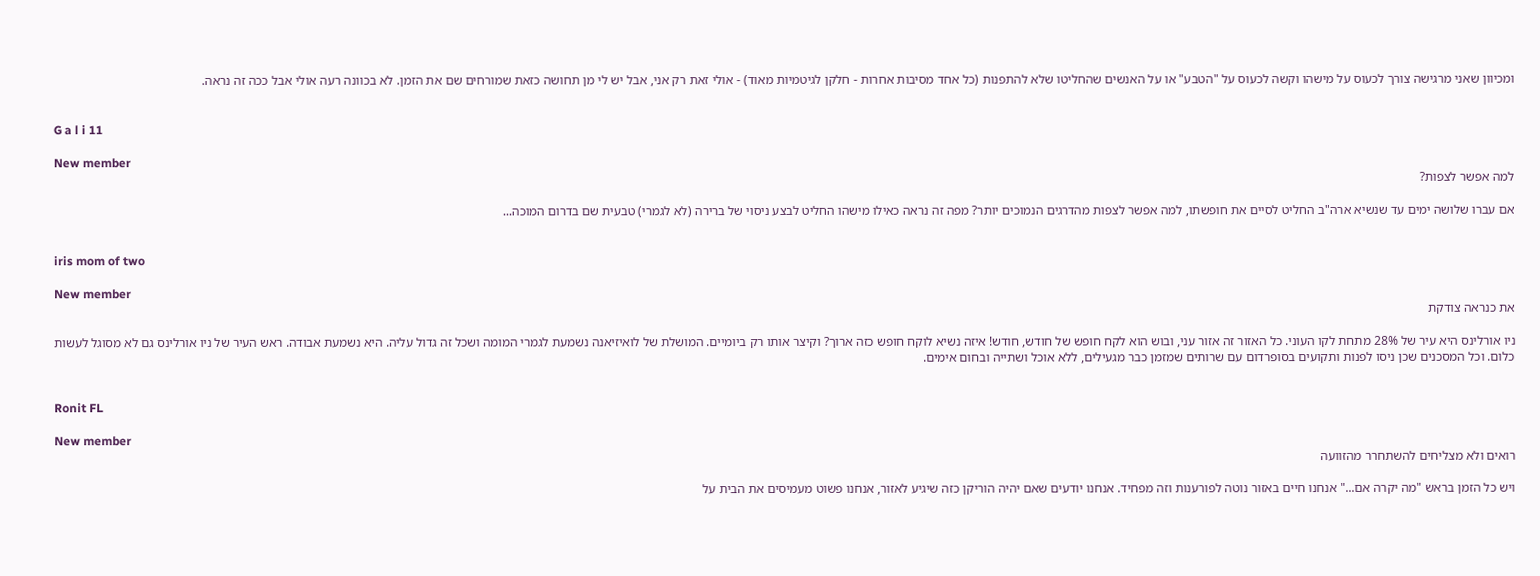ומכיוון שאני מרגישה צורך לכעוס על מישהו וקשה לכעוס על "הטבע" או על האנשים שהחליטו שלא להתפנות (כל אחד מסיבות אחרות - חלקן לגיטמיות מאוד) - אולי זאת רק אני, אבל יש לי מן תחושה כזאת שמורחים שם את הזמן. לא בכוונה רעה אולי אבל ככה זה נראה.


G a l i 11

New member
למה אפשר לצפות?

אם עברו שלושה ימים עד שנשיא ארה"ב החליט לסיים את חופשתו, למה אפשר לצפות מהדרגים הנמוכים יותר? מפה זה נראה כאילו מישהו החליט לבצע ניסוי של ברירה (לא לגמרי) טבעית שם בדרום המוכה...


iris mom of two

New member
את כנראה צודקת

ניו אורלינס היא עיר של 28% מתחת לקו העוני. כל האזור זה אזור עני, ובוש הוא לקח חופש של חודש, חודש! איזה נשיא לוקח חופש כזה ארוך? וקיצר אותו רק ביומיים. המושלת של לואיזיאנה נשמעת לגמרי המומה ושכל זה גדול עליה. היא נשמעת אבודה. ראש העיר של ניו אורלינס גם לא מסוגל לעשות כלום. וכל המסכנים שכן ניסו לפנות ותקועים בסופרדום עם שרותים שמזמן כבר מגעילים, ללא אוכל ושתייה ובחום אימים.


Ronit FL

New member
רואים ולא מצליחים להשתחרר מהזוועה

ויש כל הזמן בראש "מה יקרה אם..." אנחנו חיים באזור נוטה לפורענות וזה מפחיד. אנחנו יודעים שאם יהיה הוריקן כזה שיגיע לאזור, אנחנו פשוט מעמיסים את הבית על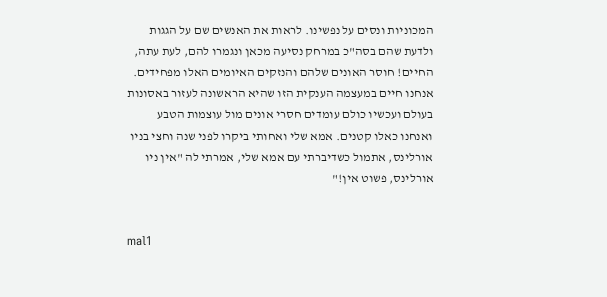המכוניות ונסים על נפשינו. לראות את האנשים שם על הגגות ולדעת שהם בסה"כ במרחק נסיעה מכאן ונגמרו להם, לעת עתה, החיים! חוסר האונים שלהם והנזקים האיומים האלו מפחידים. אנחנו חיים במעצמה הענקית הזו שהיא הראשונה לעזור באסונות בעולם ועכשיו כולם עומדים חסרי אונים מול עוצמות הטבע ואנחנו כאלו קטנים. אמא שלי ואחותי ביקרו לפני שנה וחצי בניו אורלינס, אתמול כשדיברתי עם אמא שלי, אמרתי לה "אין ניו אורלינס, פשוט אין!"


mal1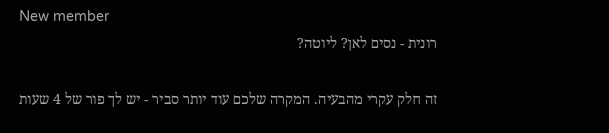New member
רונית - נסים לאן? ליוטה?

זה חלק עקרי מהבעיה. המקרה שלכם עוד יותר סביר - יש לך פור של 4 שעות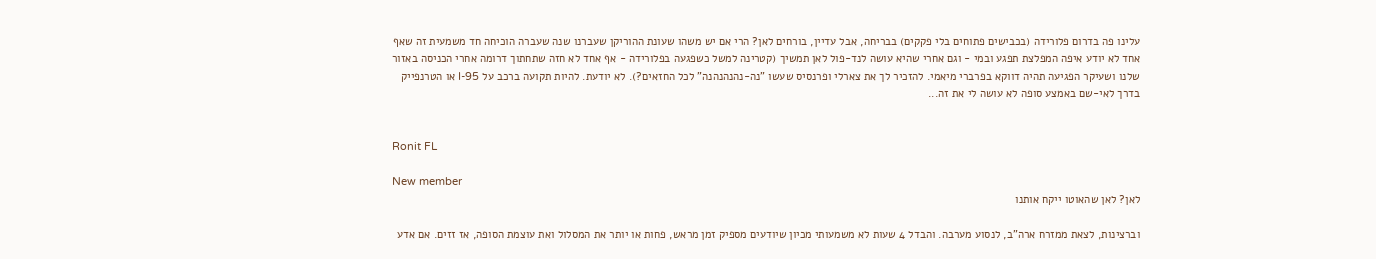עלינו פה בדרום פלורידה (בכבישים פתוחים בלי פקקים) בבריחה, אבל עדיין, בורחים לאן? הרי אם יש משהו שעונת ההוריקן שעברנו שנה שעברה הוכיחה חד משמעית זה שאף אחד לא יודע איפה המפלצת תפגע ובמי - וגם אחרי שהיא עושה לנד-פול לאן תמשיך (קטרינה למשל כשפגעה בפלורידה - אף אחד לא חזה שתחתוך דרומה אחרי הכניסה באזור שלנו ושעיקר הפגיעה תהיה דווקא בפרברי מיאמי. להזכיר לך את צארלי ופרנסיס שעשו "נה-נהנהנהנה" לכל החזאים?). לא יודעת. להיות תקועה ברכב על I-95 או הטרנפייק בדרך לאי-שם באמצע סופה לא עושה לי את זה...


Ronit FL

New member
לאן? לאן שהאוטו ייקח אותנו

וברצינות, לצאת ממזרח ארה"ב, לנסוע מערבה. והבדל 4 שעות לא משמעותי מכיון שיודעים מספיק זמן מראש, פחות או יותר את המסלול ואת עוצמת הסופה, אז זזים. אם אדע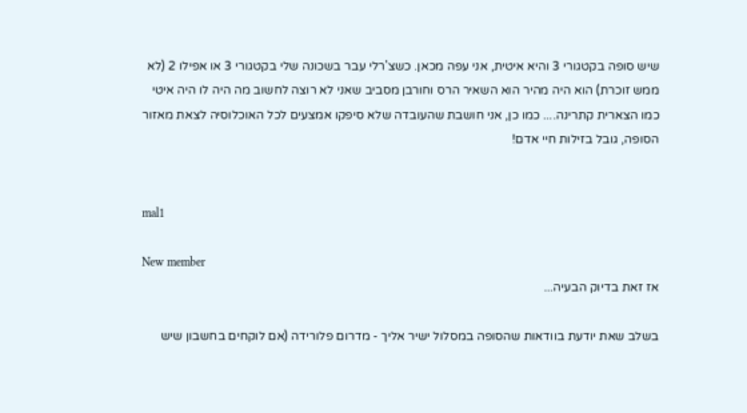שיש סופה בקטגורי 3 והיא איטית, אני עפה מכאן. כשצ'רלי עבר בשכונה שלי בקטגורי 3 או אפילו 2 (לא ממש זוכרת) הוא היה מהיר הוא השאיר הרס וחורבן מסביב שאני לא רוצה לחשוב מה היה לו היה איטי כמו הצארית קתרינה.... כמו כן, אני חושבת שהעובדה שלא סיפקו אמצעים לכל האוכלוסיה לצאת מאזור הסופה, גובל בזילות חיי אדם!


mal1

New member
אז זאת בדיוק הבעיה...

בשלב שאת יודעת בוודאות שהסופה במסלול ישיר אליך - מדרום פלורידה (אם לוקחים בחשבון שיש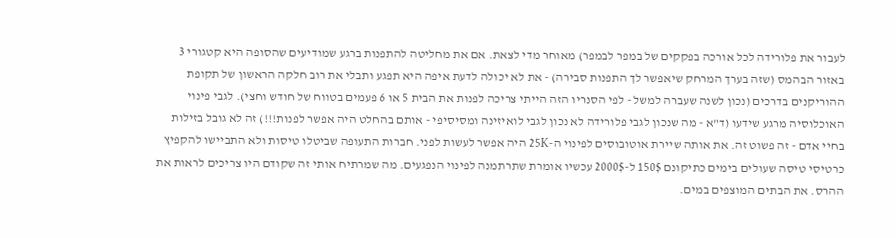לעבור את פלורידה לכל אורכה בפקקים של במפר לבמפר) מאוחר מדי לצאת. אם את מחליטה להתפנות ברגע שמודיעים שהסופה היא קטגורי 3 באזור הבהמס (שזה בערך המרחק שיאפשר לך התפנות סבירה) - את לא יכולה לדעת איפה היא תפגע ותבלי את רוב חלקה הראשון של תקופת ההוריקנים בדרכים (נכון לשנה שעברה למשל - לפי הסנריו הזה הייתי צריכה לפנות את הבית 5 או 6 פעמים בטווח של חודש וחצי). לגבי פינוי האוכלוסיה מרגע שידעו (ד"א - מה שנכון לגבי פלורידה לא נכון לגבי לואיזינה ומסיסיפי - אותם בהחלט היה אפשר לפנות!!!) זה לא גובל בזילות בחיי אדם - זה פשוט זה. את אותה שיירת אוטובוסים לפינוי ה-25K היה אפשר לעשות לפני. חברות התעופה שביטלו טיסות ולא התביישו להקפיץ כרטיסי טיסה שעולים בימים כתיקונם 150$ ל-2000$ עכשיו אומרת שתרתמנה לפינוי הנפגעים. מה שמרתיח אותי זה שקודם היו צריכים לראות את ההרס. את הבתים המוצפים במים.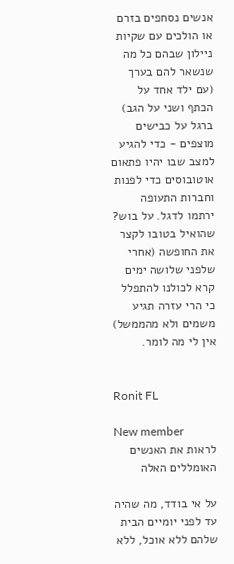אנשים נסחפים בזרם או הולכים עם שקיות ניילון שבהם כל מה שנשאר להם בערך (עם ילד אחד על הכתף ושני על הגב) ברגל על כבישים מוצפים - כדי להגיע למצב שבו יהיו פתאום אוטובוסים כדי לפנות וחברות התעופה ירתמו לדגל. על בוש? שהואיל בטובו לקצר את החופשה (אחרי שלפני שלושה ימים קרא לכולנו להתפלל כי הרי עזרה תגיע משמים ולא מהממשל) אין לי מה לומר.


Ronit FL

New member
לראות את האנשים האומללים האלה

על אי בודד, מה שהיה עד לפני יומיים הבית שלהם ללא אוכל, ללא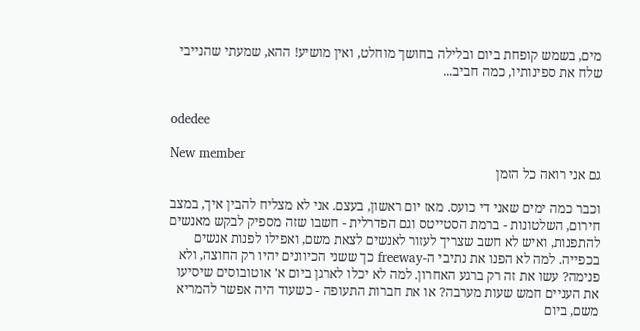מים, בשמש קופחת ביום ובלילה בחושך מוחלט, ואין מושיע! ההא, שמעתי שהנייבי שלח את ספינותיו, כמה חביב...


odedee

New member
גם אני רואה כל הזמן

וכבר כמה ימים שאני די כועס. מאז יום ראשון, בעצם. אני לא מצליח להבין איך, במצב חירום, השלטונות - ברמת הסטייטס וגם הפדרלית - חשבו שזה מספיק לבקש מאנשים להתפנות, ואיש לא חשב שצריך לעזור לאנשים לצאת משם, ואפילו לפנות אנשים בכפייה. למה לא הפנו את נתיבי ה-freeway כך ששני הכיוונים יהיו רק החוצה, ולא פנימה? עשו את זה רק ברגע האחרון. למה לא יכלו לארגן ביום א' אוטובוסים שיסיעו את העניים חמש שעות מערבה? או את חברות התעופה - כשעוד היה אפשר להמריא משם, ביום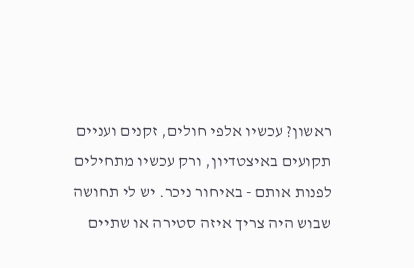ראשון? עכשיו אלפי חולים, זקנים ועניים תקועים באיצטדיון, ורק עכשיו מתחילים לפנות אותם - באיחור ניכר. יש לי תחושה שבוש היה צריך איזה סטירה או שתיים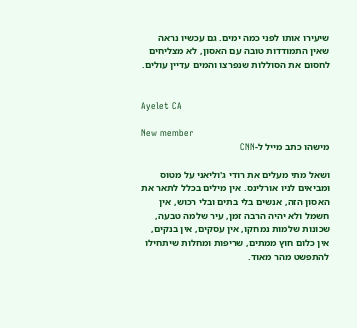שיעירו אותו לפני כמה ימים. גם עכשיו נראה שאין התמודדות טובה עם האסון, לא מצליחים לחסום את הסוללות שנפרצו והמים עדיין עולים.


Ayelet CA

New member
מישהו כתב מייל ל-CNN

ושאל מתי מעלים את רודי ג'וליאני על מטוס ומביאים לניו אורלינס. אין מילים בכלל לתאר את האסון הזה, אנשים בלי בתים ובלי רכוש, אין חשמל ולא יהיה הרבה זמן, עיר שלמה טבעה, שכונות שלמות נמחקו, אין עסקים, אין בנקים, אין כלום חוץ ממתים, שריפות ומחלות שיתחילו להתפשט מהר מאוד.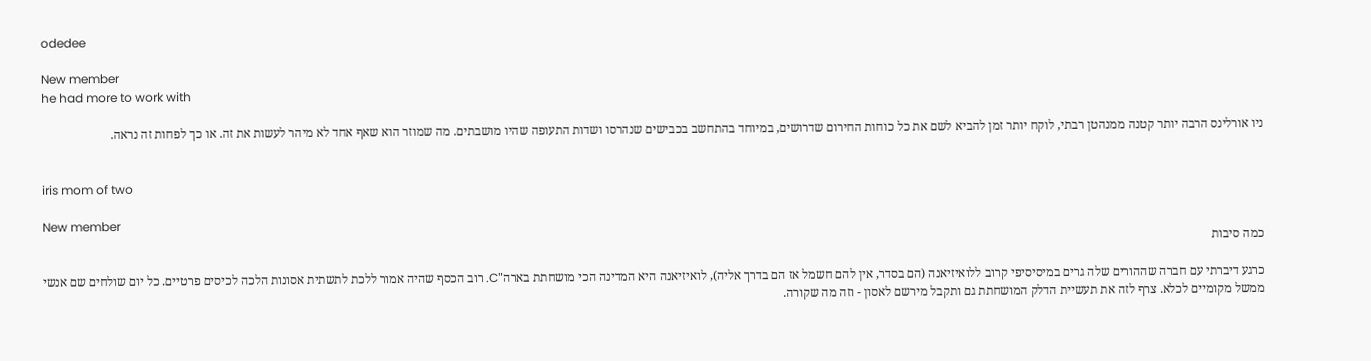odedee

New member
he had more to work with

ניו אורלינס הרבה יותר קטנה ממנהטן רבתי, לוקח יותר זמן להביא לשם את כל כוחות החירום שדרושים, במיוחד בהתחשב בכבישים שנהרסו ושדות התעופה שהיו מושבתים. מה שמוזר הוא שאף אחד לא מיהר לעשות את זה. או כך לפחות זה נראה.


iris mom of two

New member
כמה סיבות

כרגע דיברתי עם חברה שההורים שלה גרים במיסיסיפי קרוב ללואיזיאנה (הם בסדר, אין להם חשמל אז הם בדרך אליה), לואיזיאנה היא המדינה הכי מושחתת בארה"C. רוב הכסף שהיה אמור ללכת לתשתית אסונות הלכה לכיסים פרטיים. כל יום שולחים שם אנשי ממשל מקומיים לכלא. צרף לזה את תעשיית הדלק המושחתת גם ותקבל מירשם לאסון - וזה מה שקורה.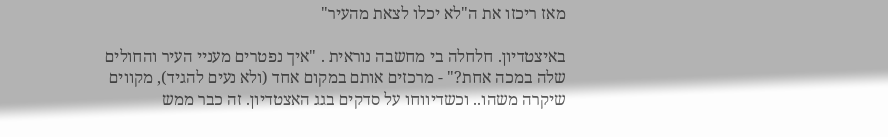מאז ריכזו את ה"לא יכלו לצאת מהעיר"

באיצטדיון. חלחלה בי מחשבה נוראית . "איך נפטרים מעניי העיר והחולים שלה במכה אחת?" - מרכזים אותם במקום אחד (ולא נעים להגיד), מקווים שיקרה משהו.. וכשדיווחו על סדקים בגג האצטדיון. זה כבר ממש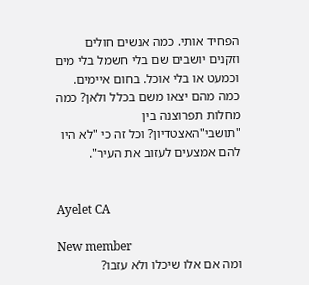הפחיד אותי. כמה אנשים חולים וזקנים יושבים שם בלי חשמל בלי מים וכמעט או בלי אוכל. בחום איימים. כמה מהם יצאו משם בכלל ולאן? כמה מחלות תפרוצנה בין "תושבי"האצטדיון? וכל זה כי "לא היו להם אמצעים לעזוב את העיר".


Ayelet CA

New member
ומה אם אלו שיכלו ולא עזבו?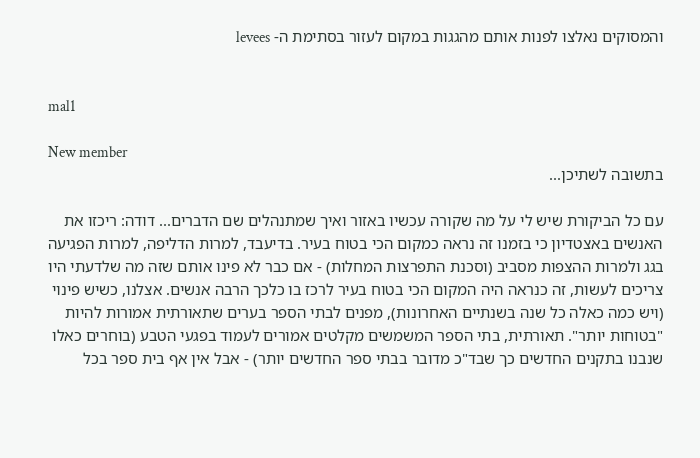והמסוקים נאלצו לפנות אותם מהגגות במקום לעזור בסתימת ה- levees


mal1

New member
בתשובה לשתיכן...

עם כל הביקורת שיש לי על מה שקורה עכשיו באזור ואיך שמתנהלים שם הדברים... דודה: ריכזו את האנשים באצטדיון כי בזמנו זה נראה כמקום הכי בטוח בעיר. בדיעבד, למרות הדליפה, למרות הפגיעה בגג ולמרות ההצפות מסביב (וסכנת התפרצות המחלות) - אם כבר לא פינו אותם שזה מה שלדעתי היו צריכים לעשות, זה כנראה היה המקום הכי בטוח בעיר לרכז בו כלכך הרבה אנשים. אצלנו, כשיש פינוי (ויש כמה כאלה כל שנה בשנתיים האחרונות), מפנים לבתי הספר בערים שתאורתית אמורות להיות "בטוחות יותר". תאורתית, בתי הספר המשמשים מקלטים אמורים לעמוד בפגעי הטבע (בוחרים כאלו שנבנו בתקנים החדשים כך שבד"כ מדובר בבתי ספר החדשים יותר) - אבל אין אף בית ספר בכל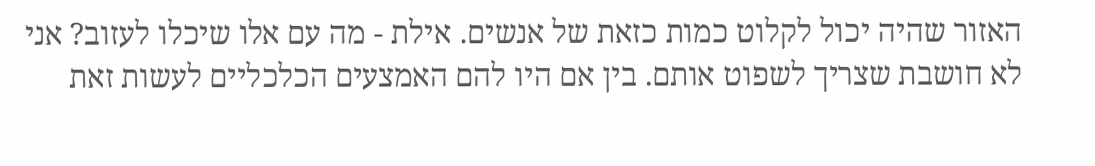האזור שהיה יכול לקלוט כמות כזאת של אנשים. אילת - מה עם אלו שיכלו לעזוב? אני לא חושבת שצריך לשפוט אותם. בין אם היו להם האמצעים הכלכליים לעשות זאת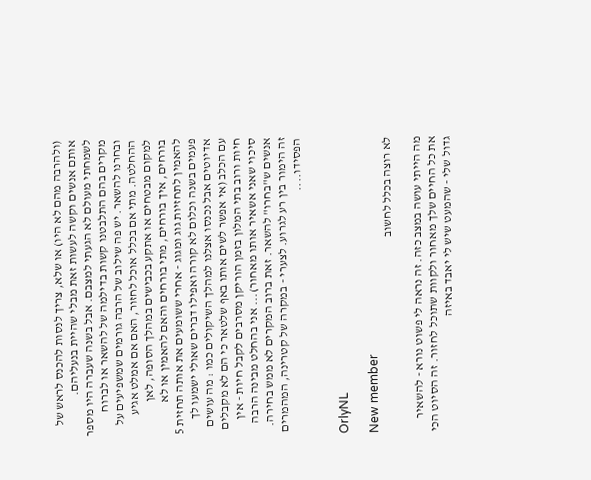(ולהרבה מהם לא היו) או שלא, צריך לנסות להכנס לראש של אותם אנשים וקשה לעשות זאת מבלי שהיית בנעליהם. לשמחתי מעולם לא הגעתי למצבם. אבל בשנה שעברה היו מספר מקרים בהם התלבטנו קשות בדילמה של להשאר או לברוח ובחרנו להשאר. יש פה שילוב של הרבה גורמים שמשפיעים על ההחלטה. מתי אם בכלל אוכל לחזור, האם אם אמלט אגיע למקום מבטחים או אתקע בכבישים במהלך הסופה, לאן בורחים, איך בורחים, מתי בורחים והאם להאמין או לא להאמין לתחזיות גוג ומגוג - אחרי ששומעים את אותה תחזית 5 פעמים בשנה וכלום לא קורה ואפילו דברים שאולי ישמעו לך אדיוטים אבל נכנסו אצלנו למהלך השיקולים כמו : מה עושים עם הכלב (אי אפשר לשים אותו באף שלטאר כי הם לא מקבלים חיות ורוב בתי המלון בזמן הוריקן מסרבים לקבל חיות - אין סיכוי שאני אשאיר אותו מאחור)... אני בהחלט מבינה הרבה אנשים ש"בחרו" להשאר. זאת ברוב המקרים לא ממש בחירה. זה הימור בין רע לגרוע. לצערי - במקרה של קטרינה, המהמרים הפסידו....


OrlyNL

New member
לא רוצה בכלל לחשוב

מה הייתי עושה במצב כזה. זה נראה לי פשוט נורא - להשאיר את כל החיים שלך מאחור ולקוות שתוכל לחזור. זה הסיוט הכי גדול שלי - שהמעט שיש לי יאבד באיזה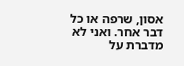אסון, שרפה או כל דבר אחר. ואני לא מדברת על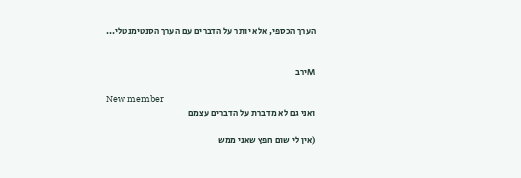הערך הכספי, אלא יותר על הדברים עם הערך הסנטימנטלי...


Mירב

New member
ואני גם לא מדברת על הדברים עצמם

(אין לי שום חפץ שאני ממש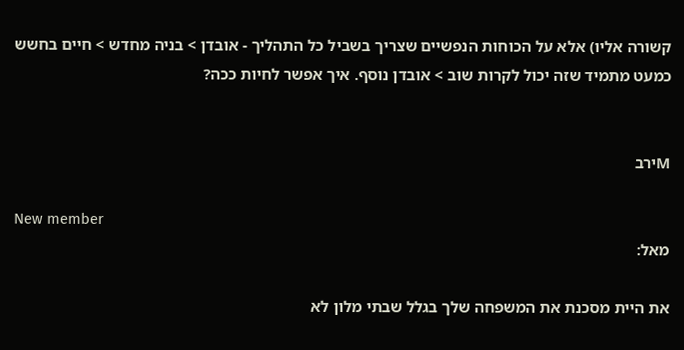קשורה אליו) אלא על הכוחות הנפשיים שצריך בשביל כל התהליך - אובדן > בניה מחדש > חיים בחשש כמעט מתמיד שזה יכול לקרות שוב > אובדן נוסף. איך אפשר לחיות ככה?


Mירב

New member
מאל:

את היית מסכנת את המשפחה שלך בגלל שבתי מלון לא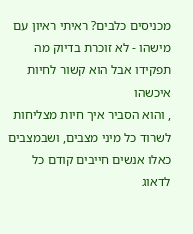מכניסים כלבים? ראיתי ראיון עם מישהו - לא זוכרת בדיוק מה תפקידו אבל הוא קשור לחיות איכשהו
, והוא הסביר איך חיות מצליחות לשרוד כל מיני מצבים, ושבמצבים כאלו אנשים חייבים קודם כל לדאוג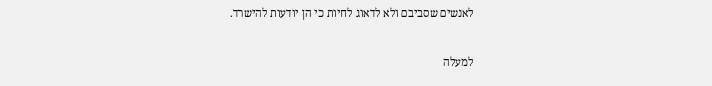לאנשים שסביבם ולא לדאוג לחיות כי הן יודעות להישרד.

למעלה